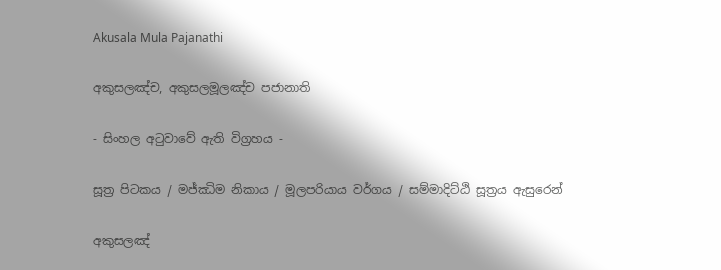Akusala Mula Pajanathi

අකුසලඤ්‌ච, අකුසලමූලඤ්‌ච පජානාති

- සිංහල අටුවාවේ ඇති විග්‍රහය -

සූත්‍ර පිටකය / මජ්ඣිම නිකාය / මූලපරියාය වර්ගය / සම්මාදිට්ඨි සූත්‍රය ඇසුරෙන්

අකුසලඤ්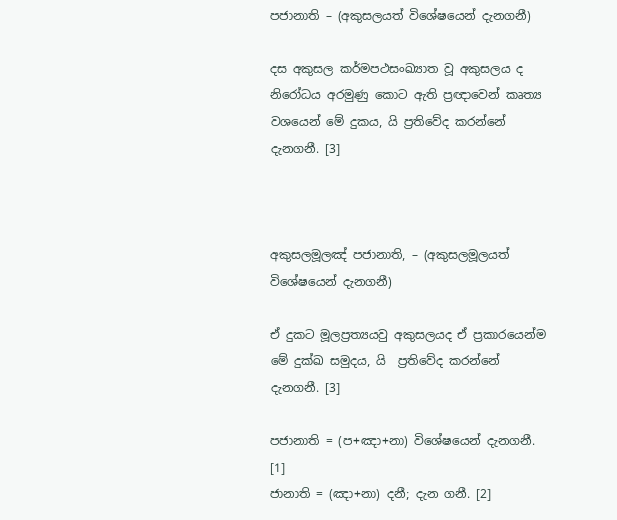පජානාති – (අකුසලයත් විශේෂයෙන් දැනගනී)

දස අකුසල කර්මපථසංඛ්‍යාත වූ අකුසලය ද නිරෝධය අරමුණු කොට ඇති ප්‍රඥාවෙන් කෘත්‍ය වශයෙන් මේ දුකය, යි ප්‍රතිවේද කරන්නේ දැනගනී. [3]



අකුසලමූලඤ් පජානාති, – (අකුසලමූලයත් විශේෂයෙන් දැනගනී)

ඒ දුකට මූලප්‍රත්‍යයවු අකුසලයද ඒ ප්‍රකාරයෙන්ම මේ දුක්ඛ සමුදය, යි  ප්‍රතිවේද කරන්නේ දැනගනී. [3]

පජානාති = (ප+ඤා+නා) විශේෂයෙන් දැනගනී. [1]
ජානාති = (ඤා+නා) දනී; දැන ගනී. [2]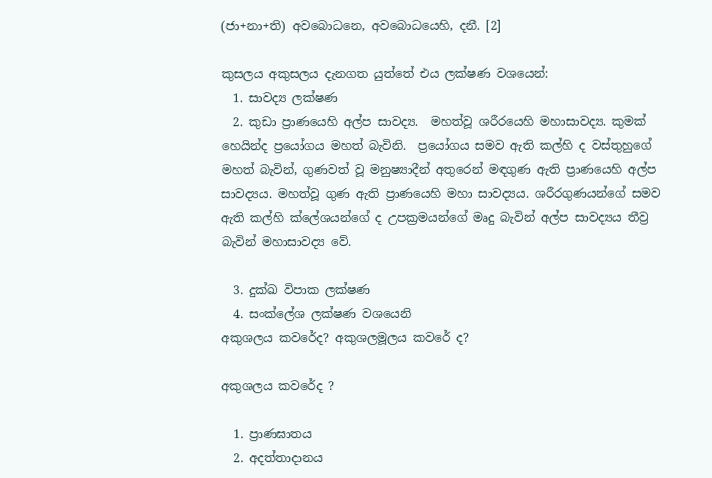(ජා+නා+ති) අවබොධනෙ, අවබොධයෙහි, දනී. [2]

කුසලය අකුසලය දැනගත යුත්තේ එය ලක්ෂණ වශයෙන්:
  1. සාවද්‍ය ලක්ෂණ
  2. කුඩා ප්‍රාණයෙහි අල්ප සාවද්‍ය.  මහත්වූ ශරීරයෙහි මහාසාවද්‍ය. කුමක් හෙයින්ද ප්‍රයෝගය මහත් බැවිනි.  ප්‍රයෝගය සමව ඇති කල්හි ද වස්තුහුගේ මහත් බැවින්, ගුණවත් වූ මනුෂ්‍යාදීන් අතුරෙන් මඳගුණ ඇති ප්‍රාණයෙහි අල්ප සාවද්‍යය. මහත්වූ ගුණ ඇති ප්‍රාණයෙහි මහා සාවද්‍යය. ශරීරගුණයන්ගේ සමව ඇති කල්හි ක්ලේශයන්ගේ ද උපක්‍රමයන්ගේ මෘදු බැවින් අල්ප සාවද්‍යය තීව්‍ර බැවින් මහාසාවද්‍ය වේ.

  3. දුක්ඛ විපාක ලක්ෂණ
  4. සංක්ලේශ ලක්ෂණ වශයෙනි
අකුශලය කවරේද? අකුශලමූලය කවරේ ද?

අකුශලය කවරේද ?

  1. ප්‍රාණඝාතය
  2. අදත්තාදානය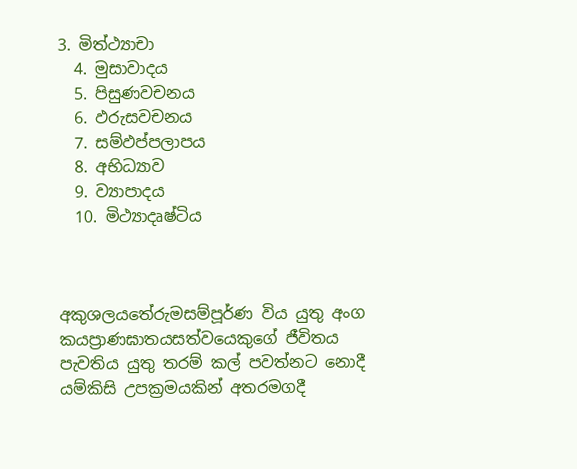3. මිත්ථ්‍යාචා
  4. මුසාවාදය
  5. පිසුණවචනය
  6. ඵරුසවචනය
  7. සම්ඵප්පලාපය
  8. අභිධ්‍යාව
  9. ව්‍යාපාදය
  10. මිථ්‍යාදෘෂ්ටිය



අකුශලයතේරුමසම්පූර්ණ විය යුතු අංග
කයප්‍රාණඝාතයසත්වයෙකුගේ ජීවිතය පැවතිය යුතු තරම් කල් පවත්නට නොදී යම්කිසි උපක්‍රමයකින් අතරමගදී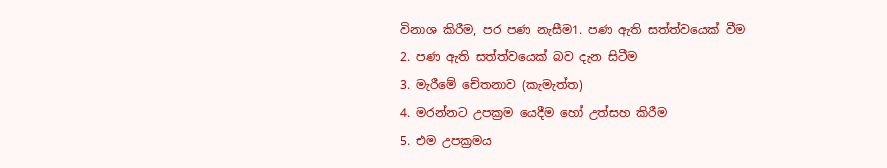විනාශ කිරීම, පර පණ නැසීම1. පණ ඇති සත්ත්වයෙක් වීම
2. පණ ඇති සත්ත්වයෙක් බව දැන සිටීම
3. මැරීමේ චේතනාව (කැමැත්ත)
4. මරන්නට උපක්‍රම යෙදීම හෝ උත්සහ කිරීම
5. එම උපක්‍රමය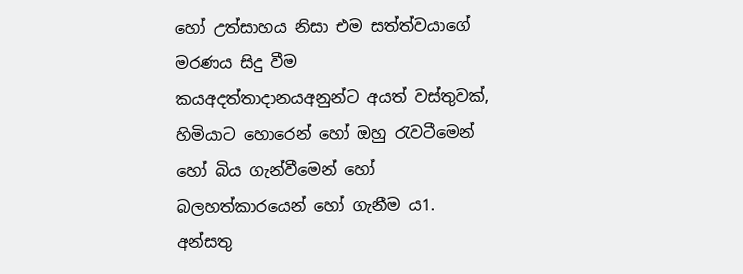හෝ උත්සාහය නිසා එම සත්ත්වයාගේ මරණය සිදු වීම
කයඅදත්තාදානයඅනුන්ට අයත් වස්තුවක්, හිමියාට හොරෙන් හෝ ඔහු රැවටීමෙන් හෝ බිය ගැන්වීමෙන් හෝ බලහත්කාරයෙන් හෝ ගැනීම ය1. අන්සතු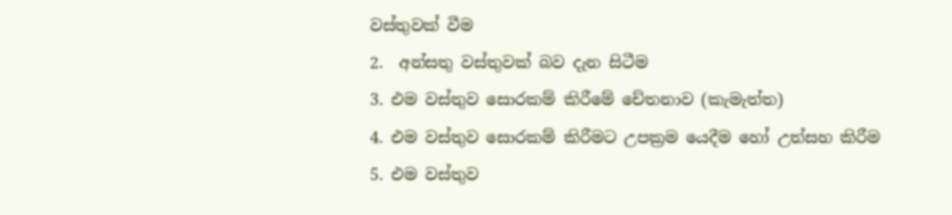වස්තුවක් වීම
2.  අන්සතු වස්තුවක් බව දැන සිටීම
3. එම වස්තුව සොරකම් කිරීමේ චේතනාව (කැමැත්ත)
4. එම වස්තුව සොරකම් කිරීමට උපක්‍රම යෙදීම හෝ උත්සහ කිරීම
5. එම වස්තුව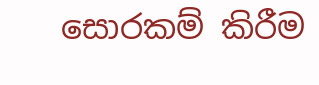සොරකම් කිරීම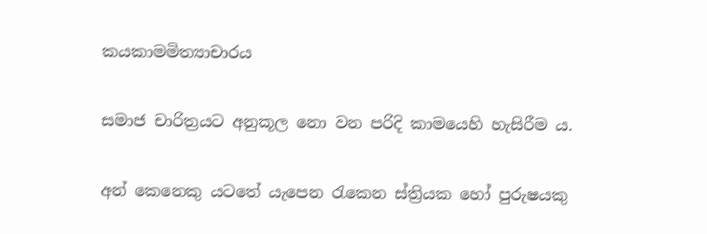කයකාමමිත්‍යාචාරය

සමාජ චාරිත්‍රයට අනුකූල නො වන පරිදි කාමයෙහි හැසිරීම ය.

අන් කෙනෙකු යටතේ යැපෙන රැකෙන ස්ත්‍රියක හෝ පුරුෂයකු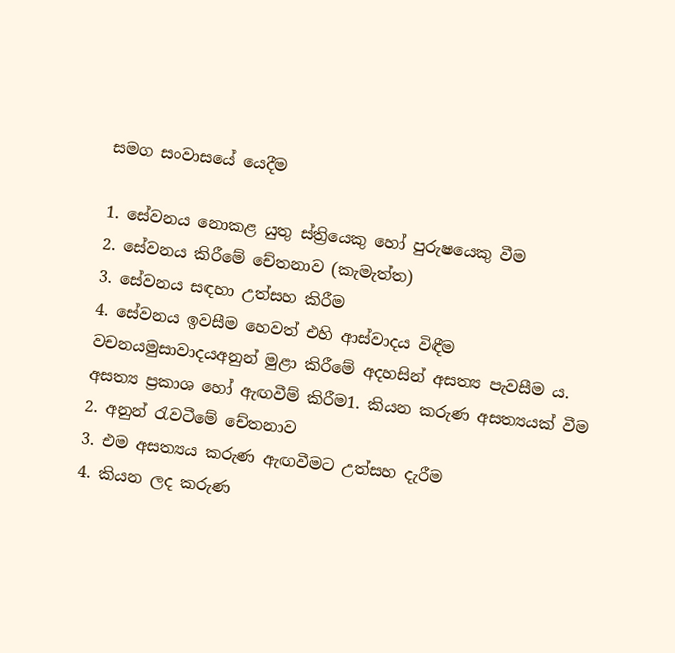සමග සංවාසයේ යෙදීම

1. සේවනය නොකළ යුතු ස්ත්‍රියෙකු හෝ පුරුෂයෙකු වීම
2. සේවනය කිරීමේ චේතනාව (කැමැත්ත)
3. සේවනය සඳහා උත්සහ කිරීම
4. සේවනය ඉවසීම හෙවත් එහි ආස්වාදය විඳීම
වචනයමුසාවාදයඅනුන් මුළා කිරීමේ අදහසින් අසත්‍ය පැවසීම ය. අසත්‍ය ප්‍රකාශ හෝ ඇඟවීම් කිරීම1. කියන කරුණ අසත්‍යයක් වීම
2. අනුන් රැවටීමේ චේතනාව
3. එම අසත්‍යය කරුණ ඇඟවීමට උත්සහ දැරීම
4. කියන ලද කරුණ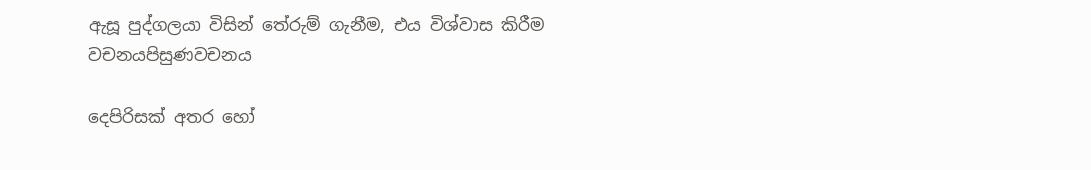ඇසූ පුද්ගලයා විසින් තේරුම් ගැනීම, එය විශ්වාස කිරීම
වචනයපිසුණවචනය

දෙපිරිසක් අතර හෝ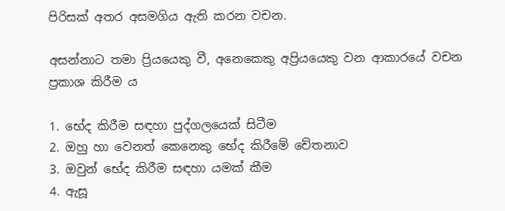පිරිසක් අතර අසමගිය ඇති කරන වචන.

අසන්නාට තමා ප්‍රියයෙකු වී, අනෙකෙකු අප්‍රියයෙකු වන ආකාරයේ වචන ප්‍රකාශ කිරීම ය

1. භේද කිරීම සඳහා පුද්ගලයෙක් සිටීම
2. ඔහු හා වෙනත් කෙනෙකු භේද කිරීමේ චේතනාව
3. ඔවුන් භේද කිරීම සඳහා යමක් කීම
4. ඇසූ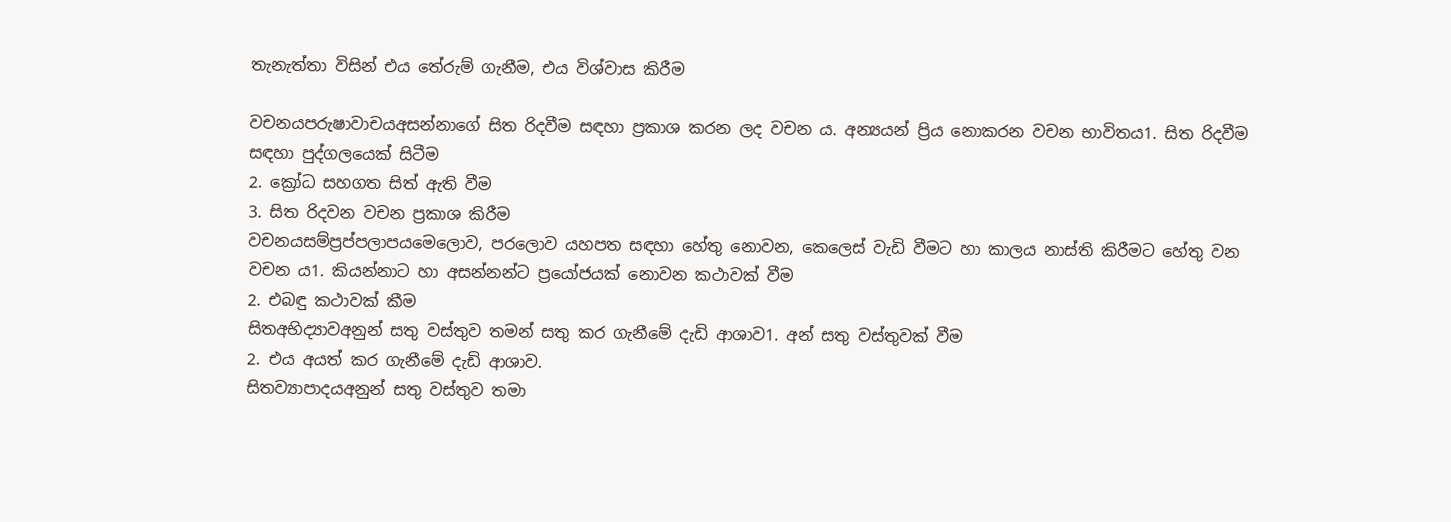තැනැත්තා විසින් එය තේරුම් ගැනීම, එය විශ්වාස කිරීම

වචනයපරුෂාවාචයඅසන්නාගේ සිත රිදවීම සඳහා ප්‍රකාශ කරන ලද වචන ය. අන්‍යයන් ප්‍රිය නොකරන වචන භාවිතය1. සිත රිදවීම සඳහා පුද්ගලයෙක් සිටීම
2. ක්‍රෝධ සහගත සිත් ඇති වීම
3. සිත රිදවන වචන ප්‍රකාශ කිරීම
වචනයසම්ප්‍රප්පලාපයමෙලොව, පරලොව යහපත සඳහා හේතු නොවන, කෙලෙස් වැඩි වීමට හා කාලය නාස්ති කිරීමට හේතු වන වචන ය1. කියන්නාට හා අසන්නන්ට ප්‍රයෝජයක් නොවන කථාවක් වීම
2. එබඳු කථාවක් කීම
සිතඅභිද්‍යාවඅනුන් සතු වස්තුව තමන් සතු කර ගැනීමේ දැඩි ආශාව1. අන් සතු වස්තුවක් වීම
2. එය අයත් කර ගැනීමේ දැඩි ආශාව.
සිතව්‍යාපාදයඅනුන් සතු වස්තුව තමා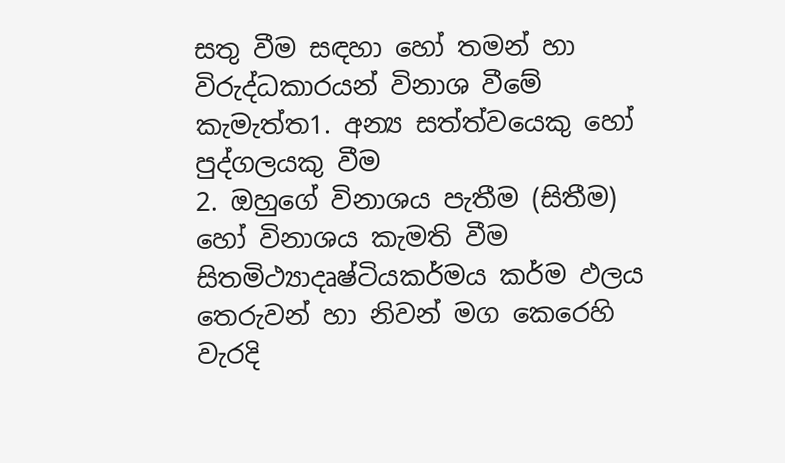සතු වීම සඳහා හෝ තමන් හා විරුද්ධකාරයන් විනාශ වීමේ කැමැත්ත1. අන්‍ය සත්ත්වයෙකු හෝ පුද්ගලයකු වීම
2. ඔහුගේ විනාශය පැතීම (සිතීම) හෝ විනාශය කැමති වීම
සිතමිථ්‍යාදෘෂ්ටියකර්මය කර්ම ඵලය තෙරුවන් හා නිවන් මග කෙරෙහි වැරදි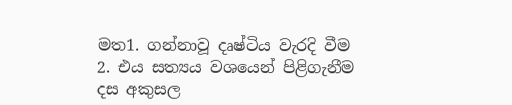මත1. ගන්නාවූ දෘෂ්ටිය වැරදි වීම
2. එය සත්‍යය වශයෙන් පිළිගැනීම
දස අකුසල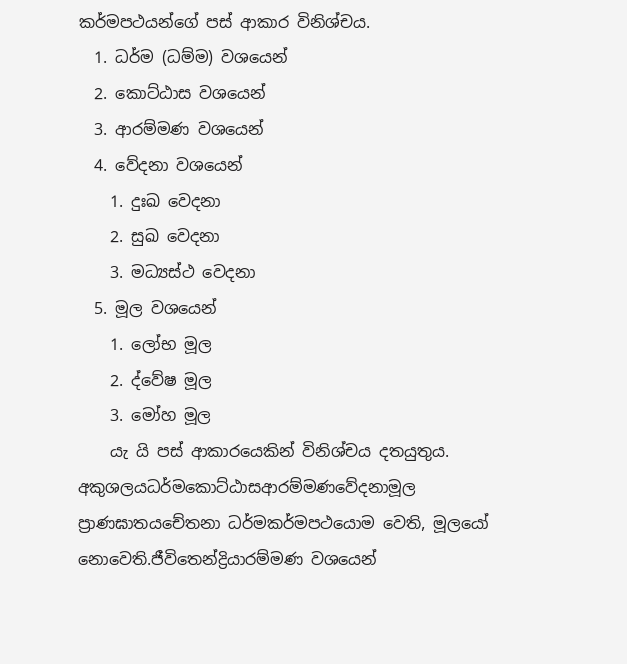කර්මපථයන්ගේ පස් ආකාර විනිශ්චය.
  1. ධර්ම (ධම්ම) වශයෙන්
  2. කොට්ඨාස වශයෙන්
  3. ආරම්මණ වශයෙන්
  4. වේදනා වශයෙන්
    1. දුඃඛ වෙදනා
    2. සුඛ වෙදනා
    3. මධ්‍යස්ථ වෙදනා
  5. මූල වශයෙන්
    1. ලෝභ මූල
    2. ද්වේෂ මූල
    3. මෝහ මූල
    යැ යි පස් ආකාරයෙකින් විනිශ්චය දතයුතුය.
අකුශලයධර්මකොට්ඨාසආරම්මණවේදනාමූල
ප්‍රාණඝාතයචේතනා ධර්මකර්මපථයොම වෙති, මූලයෝ නොවෙති.ජීවිතෙන්ද්‍රියාරම්මණ වශයෙන්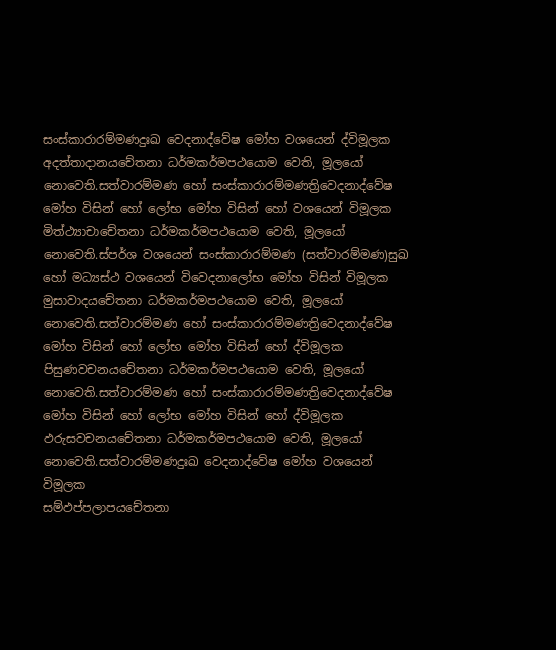සංස්කාරාරම්මණදුඃඛ වෙදනාද්වේෂ මෝහ වශයෙන් ද්විමූලක
අදත්තාදානයචේතනා ධර්මකර්මපථයොම වෙති, මූලයෝ නොවෙති.සත්වාරම්මණ හෝ සංස්කාරාරම්මණත්‍රිවෙදනාද්වේෂ මෝහ විසින් හෝ ලෝභ මෝහ විසින් හෝ වශයෙන් විමූලක
මිත්ථ්‍යාචාචේතනා ධර්මකර්මපථයොම වෙති, මූලයෝ නොවෙති.ස්පර්ශ වශයෙන් සංස්කාරාරම්මණ (සත්වාරම්මණ)සුඛ හෝ මධ්‍යස්ථ වශයෙන් විවෙදනාලෝභ මෝහ විසින් විමූලක
මුසාවාදයචේතනා ධර්මකර්මපථයොම වෙති, මූලයෝ නොවෙති.සත්වාරම්මණ හෝ සංස්කාරාරම්මණත්‍රිවෙදනාද්වේෂ මෝහ විසින් හෝ ලෝභ මෝහ විසින් හෝ ද්විමූලක
පිසුණවචනයචේතනා ධර්මකර්මපථයොම වෙති, මූලයෝ නොවෙති.සත්වාරම්මණ හෝ සංස්කාරාරම්මණත්‍රිවෙදනාද්වේෂ මෝහ විසින් හෝ ලෝභ මෝහ විසින් හෝ ද්විමූලක
ඵරුසවචනයචේතනා ධර්මකර්මපථයොම වෙති, මූලයෝ නොවෙති.සත්වාරම්මණදුඃඛ වෙදනාද්වේෂ මෝහ වශයෙන් විමූලක
සම්ඵප්පලාපයචේතනා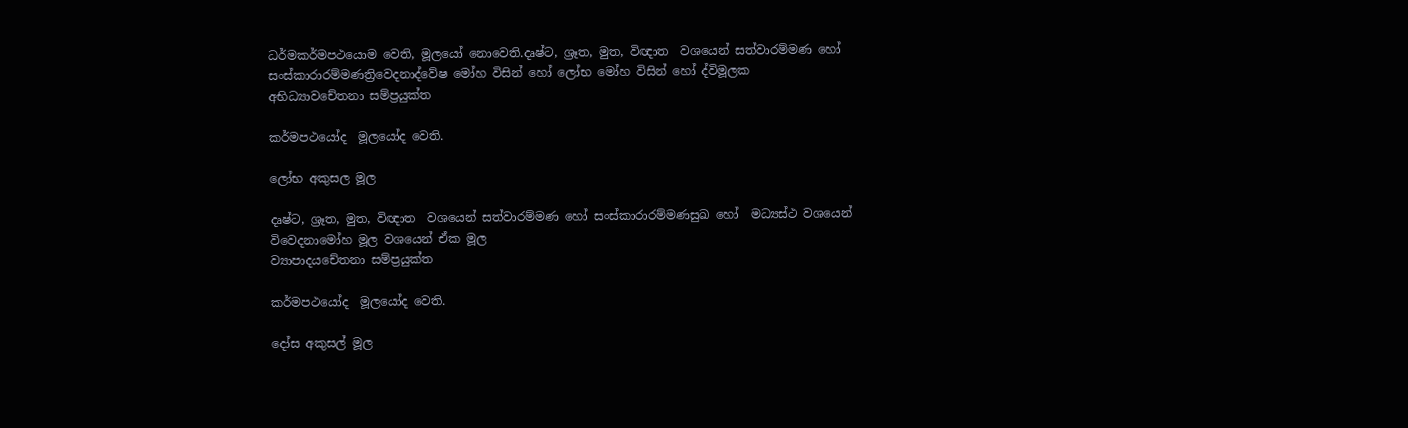ධර්මකර්මපථයොම වෙති, මූලයෝ නොවෙති.දෘෂ්ට, ශ්‍රෑත, මුත, විඥාත  වශයෙන් සත්වාරම්මණ හෝ සංස්කාරාරම්මණත්‍රිවෙදනාද්වේෂ මෝහ විසින් හෝ ලෝභ මෝහ විසින් හෝ ද්විමූලක
අභිධ්‍යාවචේතනා සම්ප්‍රයුක්ත

කර්මපථයෝද  මූලයෝද වෙති.

ලෝභ අකුසල මූල

දෘෂ්ට, ශ්‍රෑත, මුත, විඥාත  වශයෙන් සත්වාරම්මණ හෝ සංස්කාරාරම්මණසුඛ හෝ  මධ්‍යස්ථ වශයෙන් විවෙදනාමෝහ මූල වශයෙන් ඒක මූල
ව්‍යාපාදයචේතනා සම්ප්‍රයුක්ත

කර්මපථයෝද  මූලයෝද වෙති.

දෝස අකුසල් මූල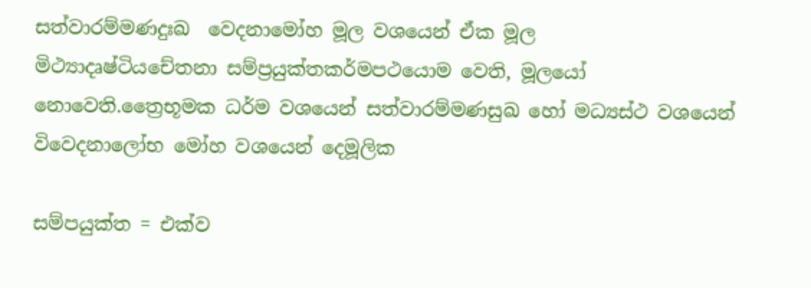සත්වාරම්මණදුඃඛ  වෙදනාමෝහ මූල වශයෙන් ඒක මූල
මිථ්‍යාදෘෂ්ටියචේතනා සම්ප්‍රයුක්තකර්මපථයොම වෙති, මූලයෝ නොවෙති.ත්‍රෛභූමක ධර්ම වශයෙන් සත්වාරම්මණසුඛ හෝ මධ්‍යස්ථ වශයෙන් විවෙදනාලෝභ මෝහ වශයෙන් දෙමූලික

සම්පයුක්ත = එක්ව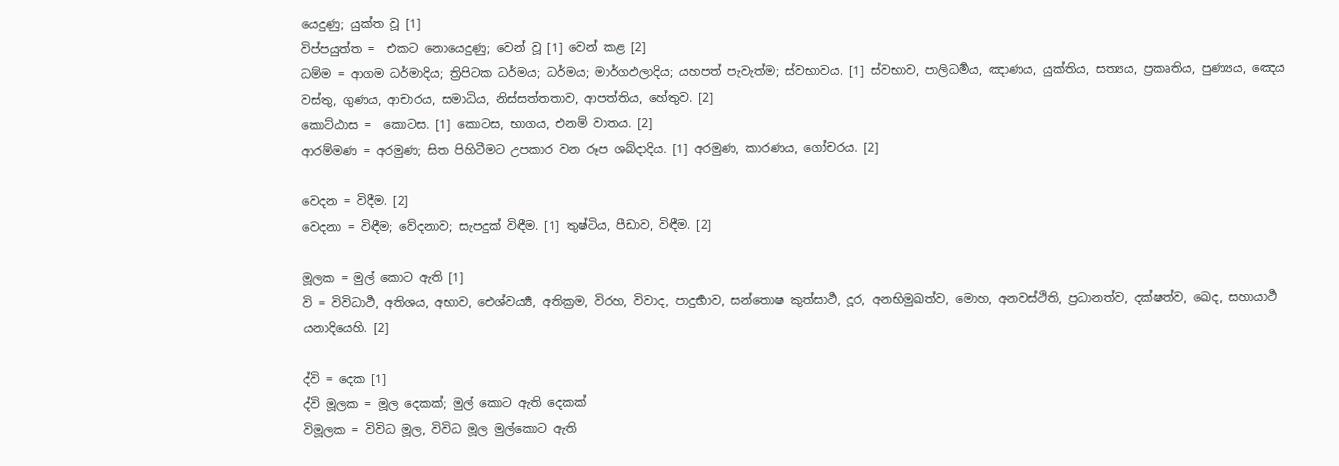යෙදුණු; යුක්ත වූ [1]
විප්පයුත්ත =  එකට නොයෙදුණු; වෙන් වූ [1] වෙන් කළ [2]
ධම්ම = ආගම ධර්මාදිය; ත්‍රිපිටක ධර්මය; ධර්මය; මාර්ගඵලාදිය; යහපත් පැවැත්ම; ස්වභාවය. [1] ස්වභාව, පාලිධර්‍මය, ඤාණය, යුක්තිය, සත්‍යය, ප්‍රකෘතිය, පුණ්‍යය, ඤෙය වස්තු, ගුණය, ආචාරය, සමාධිය, නිස්සත්තතාව, ආපත්තිය, හේතුව. [2]
කොට්ඨාස =  කොටස. [1] කොටස, භාගය, එනම් වාතය. [2]
ආරම්මණ = අරමුණ; සිත පිහිටීමට උපකාර වන රූප ශබ්දාදිය. [1] අරමුණ, කාරණය, ගෝචරය. [2]

වෙදන = විදීම. [2]
වෙදනා = විඳීම; වේදනාව; සැපදුක් විඳීම. [1] තුෂ්ටිය, පීඩාව, විඳීම. [2]

මූලක = මුල් කොට ඇති [1]
වි = විවිධාර්‍ථ, අතිශය, අභාව, ඓශ්වර්‍ය්‍ය, අතික්‍ර‍ම, විරහ, විවාද, පාදුර්‍භාව, සන්තොෂ කුත්සාර්‍ථ, දූර, අනභිමුඛත්ව, මොහ, අනවස්ථිති, ප්‍ර‍ධානත්ව, දක්ෂත්ව, ඛෙද, සහායාර්‍ථ යනාදියෙහි. [2]

ද්වි = දෙක [1]
ද්වි මූලක = මූල දෙකක්; මුල් කොට ඇති දෙකක්
විමූලක = විවිධ මූල, විවිධ මූල මුල්කොට ඇති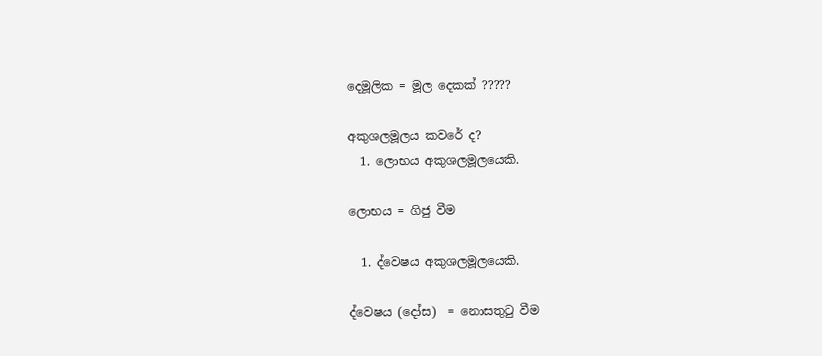දෙමූලික = මූල දෙකක් ?????

අකුශලමූලය කවරේ ද?
  1. ලොභය අකුශලමූලයෙකි.

ලොභය = ගිජු වීම

  1. ද්වෙෂය අකුශලමූලයෙකි.

ද්වෙෂය (දෝස)  = නොසතුටු වීම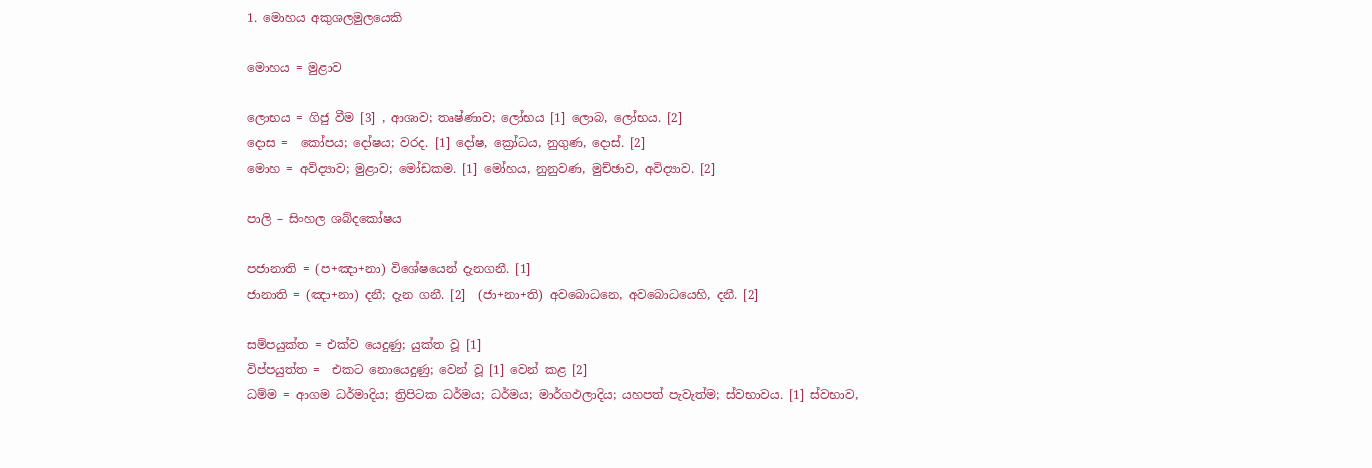1. මොහය අකුශලමුලයෙකි

මොහය = මුළාව

ලොභය = ගිජු වීම [3] , ආශාව; තෘෂ්ණාව; ලෝභය [1] ලොබ, ලෝභය. [2]
දොස =  කෝපය; දෝෂය; වරද. [1] දෝෂ, ක්‍රෝධය, නුගුණ, දොස්. [2]
මොහ = අවිද්‍යාව; මුළාව; මෝඩකම. [1] මෝහය, නුනුවණ, මුච්ඡාව, අවිද්‍යාව. [2]

පාලි – සිංහල ශබ්දකෝෂය

පජානාති = (ප+ඤා+නා) විශේෂයෙන් දැනගනී. [1]
ජානාති = (ඤා+නා) දනී; දැන ගනී. [2]  (ජා+නා+ති) අවබොධනෙ, අවබොධයෙහි, දනී. [2]

සම්පයුක්ත = එක්ව යෙදුණු; යුක්ත වූ [1]
විප්පයුත්ත =  එකට නොයෙදුණු; වෙන් වූ [1] වෙන් කළ [2]
ධම්ම = ආගම ධර්මාදිය; ත්‍රිපිටක ධර්මය; ධර්මය; මාර්ගඵලාදිය; යහපත් පැවැත්ම; ස්වභාවය. [1] ස්වභාව,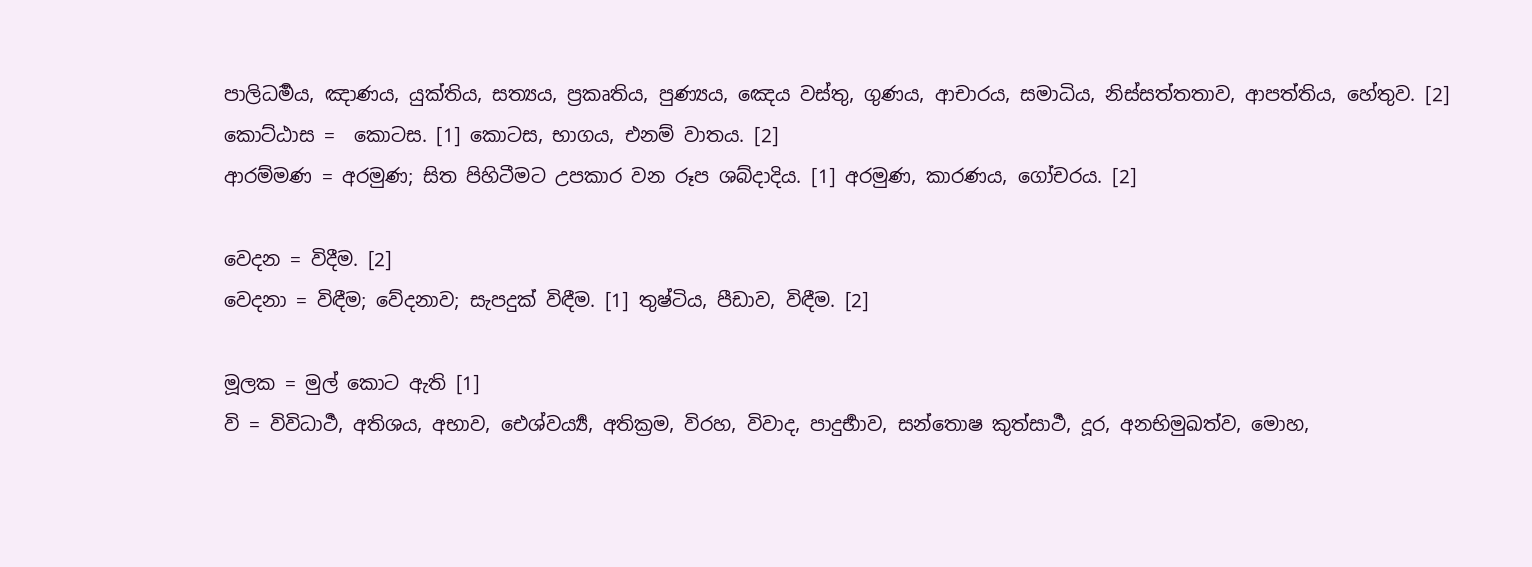පාලිධර්‍මය, ඤාණය, යුක්තිය, සත්‍යය, ප්‍රකෘතිය, පුණ්‍යය, ඤෙය වස්තු, ගුණය, ආචාරය, සමාධිය, නිස්සත්තතාව, ආපත්තිය, හේතුව. [2]
කොට්ඨාස =  කොටස. [1] කොටස, භාගය, එනම් වාතය. [2]
ආරම්මණ = අරමුණ; සිත පිහිටීමට උපකාර වන රූප ශබ්දාදිය. [1] අරමුණ, කාරණය, ගෝචරය. [2]

වෙදන = විදීම. [2]
වෙදනා = විඳීම; වේදනාව; සැපදුක් විඳීම. [1] තුෂ්ටිය, පීඩාව, විඳීම. [2]

මූලක = මුල් කොට ඇති [1]
වි = විවිධාර්‍ථ, අතිශය, අභාව, ඓශ්වර්‍ය්‍ය, අතික්‍ර‍ම, විරහ, විවාද, පාදුර්‍භාව, සන්තොෂ කුත්සාර්‍ථ, දූර, අනභිමුඛත්ව, මොහ,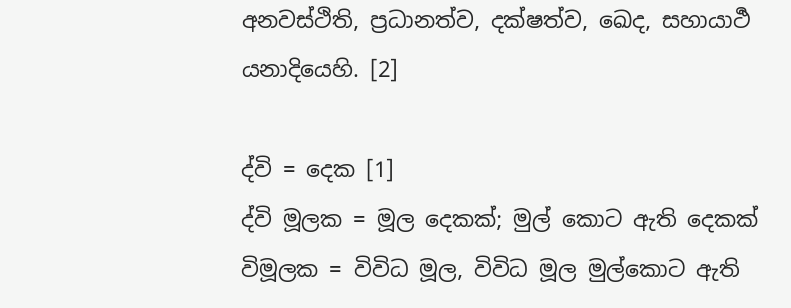අනවස්ථිති, ප්‍ර‍ධානත්ව, දක්ෂත්ව, ඛෙද, සහායාර්‍ථ යනාදියෙහි. [2]

ද්වි = දෙක [1]
ද්වි මූලක = මූල දෙකක්; මුල් කොට ඇති දෙකක්
විමූලක = විවිධ මූල, විවිධ මූල මුල්කොට ඇති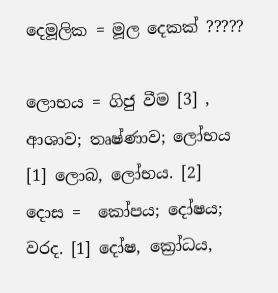දෙමූලික = මූල දෙකක් ?????

ලොභය = ගිජු වීම [3] , ආශාව; තෘෂ්ණාව; ලෝභය [1] ලොබ, ලෝභය. [2]
දොස =  කෝපය; දෝෂය; වරද. [1] දෝෂ, ක්‍රෝධය,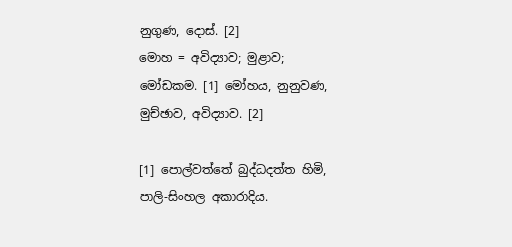නුගුණ, දොස්. [2]
මොහ = අවිද්‍යාව; මුළාව; මෝඩකම. [1] මෝහය, නුනුවණ, මුච්ඡාව, අවිද්‍යාව. [2]

[1] පොල්වත්තේ බුද්ධදත්ත හිමි, පාලි-සිංහල අකාරාදිය.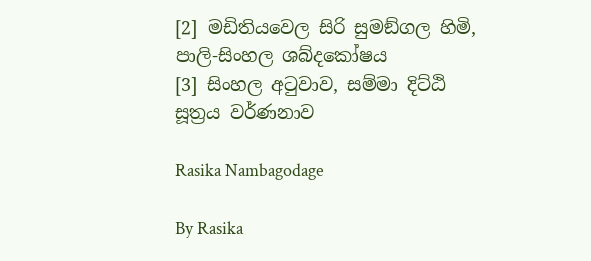[2] මඩිතියවෙල සිරි සුමඞ්ගල හිමි, පාලි-සිංහල ශබ්දකෝෂය
[3] සිංහල අටුවාව, සම්මා දිට්ඨි සූත්‍රය වර්ණනාව

Rasika Nambagodage

By Rasika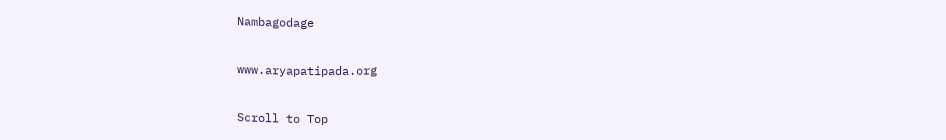Nambagodage

www.aryapatipada.org

Scroll to Top